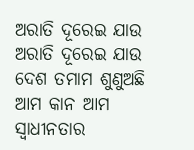ଅରାତି ଦୂରେଇ ଯାଉ
ଅରାତି ଦୂରେଇ ଯାଉ
ଦେଶ ତମାମ ଶୁଣୁଅଛି ଆମ କାନ ଆମ
ସ୍ବାଧୀନତାର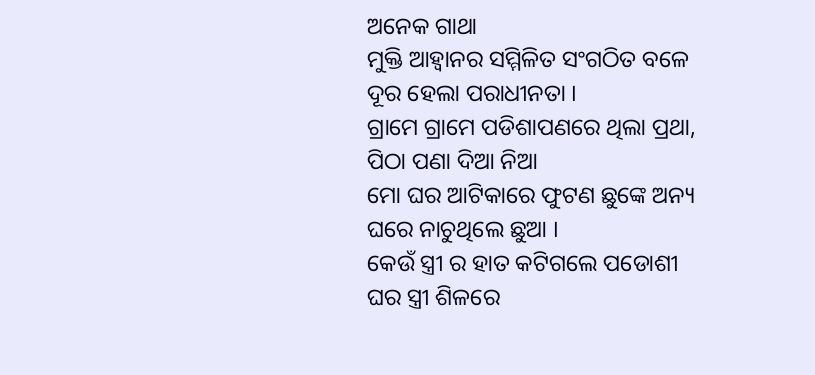ଅନେକ ଗାଥା
ମୁକ୍ତି ଆହ୍ବାନର ସମ୍ମିଳିତ ସଂଗଠିତ ବଳେ
ଦୂର ହେଲା ପରାଧୀନତା ।
ଗ୍ରାମେ ଗ୍ରାମେ ପଡିଶାପଣରେ ଥିଲା ପ୍ରଥା,
ପିଠା ପଣା ଦିଆ ନିଆ
ମୋ ଘର ଆଟିକାରେ ଫୁଟଣ ଛୁଙ୍କେ ଅନ୍ୟ
ଘରେ ନାଚୁଥିଲେ ଛୁଆ ।
କେଉଁ ସ୍ତ୍ରୀ ର ହାତ କଟିଗଲେ ପଡୋଶୀ
ଘର ସ୍ତ୍ରୀ ଶିଳରେ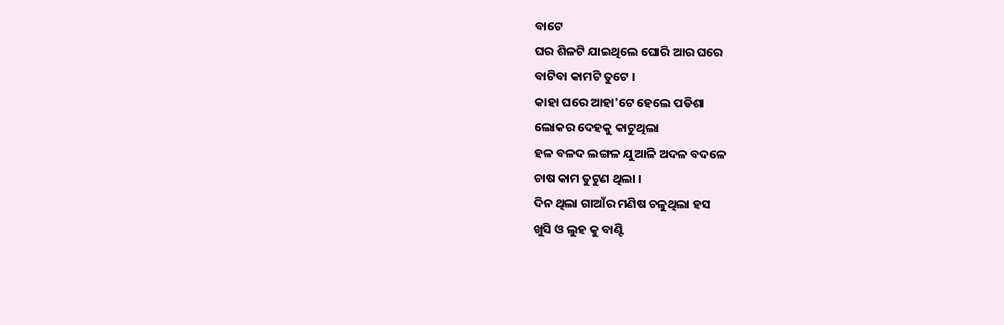ବାଟେ
ଘର ଶିଳଟି ଯାଇଥିଲେ ଘୋରି ଆର ଘରେ
ବାଟିବା କାମଟି ତୁଟେ ।
କାହା ଘରେ ଆହା'ଟେ ହେଲେ ପଡିଶା
ଲୋକର ଦେହକୁ କାଟୁଥିଲା
ହଳ ବଳଦ ଲଙ୍ଗଳ ଯୁଆଳି ଅଦଳ ବଦଳେ
ଚାଷ କାମ ତୁଟୁଣ ଥିଲା ।
ଦିନ ଥିଲା ଗାଆଁର ମଣିଷ ଚଳୁଥିଲା ହସ
ଖୁସି ଓ ଲୁହ କୁ ବାଣ୍ଟି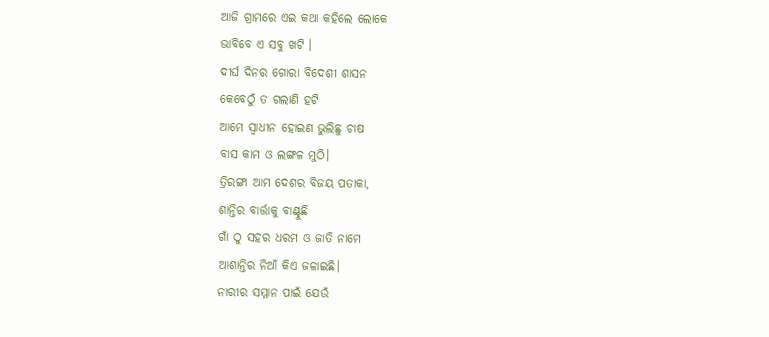ଆଜି ଗ୍ରାମରେ ଏଇ କଥା କହିଲେ ଲୋକେ
ଭାବିବେ ଏ ସବୁ ଖଟି ।
ଦୀର୍ଘ ଦିନର ଗୋରା ବିଦେଶୀ ଶାସନ
କେବେଠୁଁ ତ ଗଲାଣି ହଟି
ଆମେ ସ୍ୱାଧୀନ ହୋଇଣ ଭୁଲିଛୁ ଚାଷ
ବାସ କାମ ଓ ଲଙ୍ଗଳ ମୁଠି।
ତ୍ରିରଙ୍ଗା ଆମ ଦେଶର ବିଜୟ ପତାକା,
ଶାନ୍ତିର ବାର୍ତ୍ତାକୁ ବାଣ୍ଟୁଛି
ଗାଁ ଠୁ ସହର ଧରମ ଓ ଜାତି ନାମେ
ଆଶାନ୍ତିର ନିଆଁ କିଏ ଜଳାଇଛି।
ନାରୀର ସମ୍ମାନ ପାଇଁ ଯେଉଁ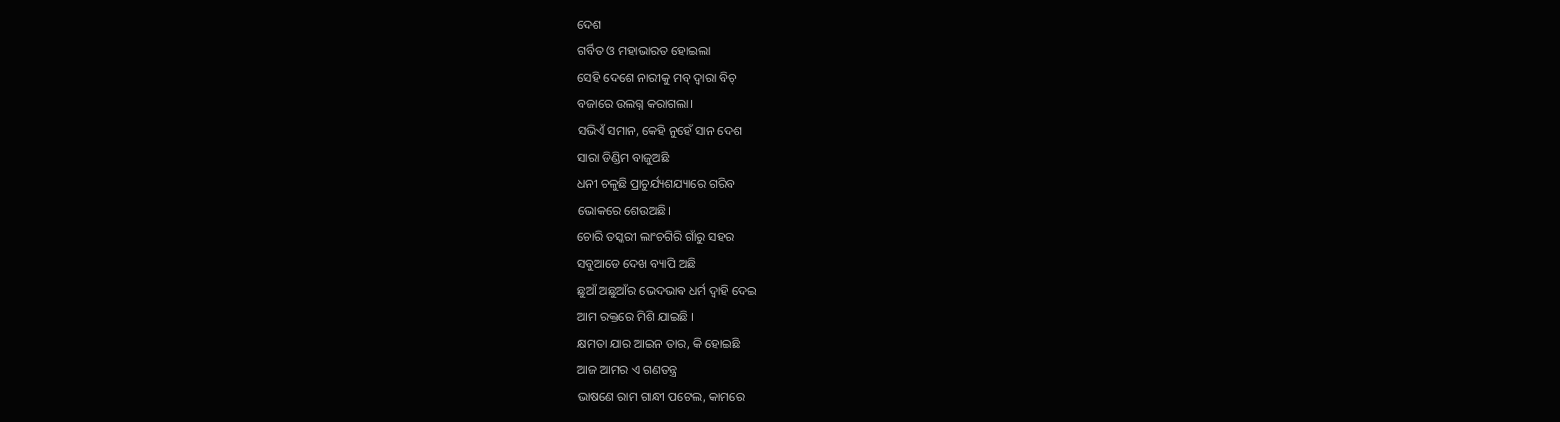ଦେଶ
ଗର୍ବିତ ଓ ମହାଭାରତ ହୋଇଲା
ସେହି ଦେଶେ ନାରୀକୁ ମବ୍ ଦ୍ୱାରା ବିଚ୍
ବଜାରେ ଉଲଗ୍ନ କରାଗଲା।
ସଭିଏଁ ସମାନ, କେହି ନୁହେଁ ସାନ ଦେଶ
ସାରା ଡିଣ୍ଡିମ ବାଜୁଅଛି
ଧନୀ ଚଳୁଛି ପ୍ରାଚୁର୍ଯ୍ୟଶଯ୍ୟାରେ ଗରିବ
ଭୋକରେ ଶେଉଅଛି।
ଚୋରି ତସ୍କରୀ ଲାଂଚଗିରି ଗାଁରୁ ସହର
ସବୁଆଡେ ଦେଖ ବ୍ୟାପି ଅଛି
ଛୁଆଁ ଅଛୁଆଁର ଭେଦଭାଵ ଧର୍ମ ଦ୍ୱାହି ଦେଇ
ଆମ ରକ୍ତରେ ମିଶି ଯାଇଛି ।
କ୍ଷମତା ଯାର ଆଇନ ତାର, କି ହୋଇଛି
ଆଜ ଆମର ଏ ଗଣତନ୍ତ୍ର
ଭାଷଣେ ରାମ ଗାନ୍ଧୀ ପଟେଲ, କାମରେ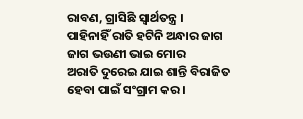ରାବଣ, ଗ୍ରାସିଛି ସ୍ବାର୍ଥତନ୍ତ୍ର ।
ପାହିନାହିଁ ରାତି ହଟିନି ଅନ୍ଧାର ଜାଗ
ଜାଗ ଭଉଣୀ ଭାଇ ମୋର
ଅରାତି ଦୁରେଇ ଯାଇ ଶାନ୍ତି ବିରାଜିତ
ହେବା ପାଇଁ ସଂଗ୍ରାମ କର।